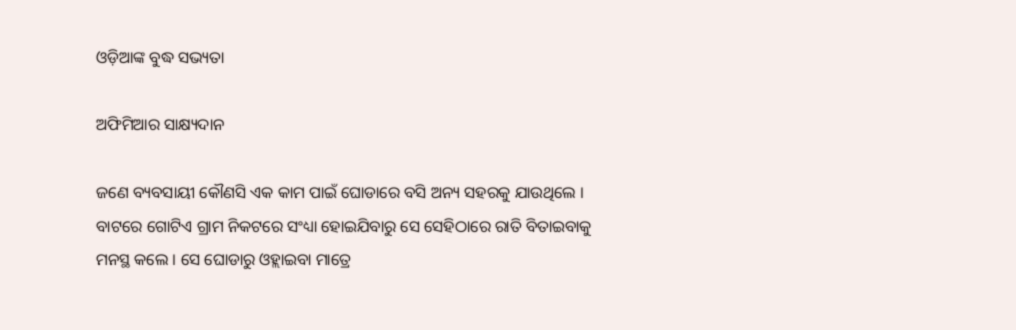ଓଡ଼ିଆଙ୍କ ବୁଦ୍ଧ ସଭ୍ୟତା

ଅଫିମିଆର ସାକ୍ଷ୍ୟଦାନ

ଜଣେ ବ୍ୟବସାୟୀ କୌଣସି ଏକ କାମ ପାଇଁ ଘୋଡାରେ ବସି ଅନ୍ୟ ସହରକୁ ଯାଉଥିଲେ । ବାଟରେ ଗୋଟିଏ ଗ୍ରାମ ନିକଟରେ ସଂଧ୍ୟା ହୋଇଯିବାରୁ ସେ ସେହିଠାରେ ରାତି ବିତାଇବାକୁ ମନସ୍ଥ କଲେ । ସେ ଘୋଡାରୁ ଓହ୍ଲାଇବା ମାତ୍ରେ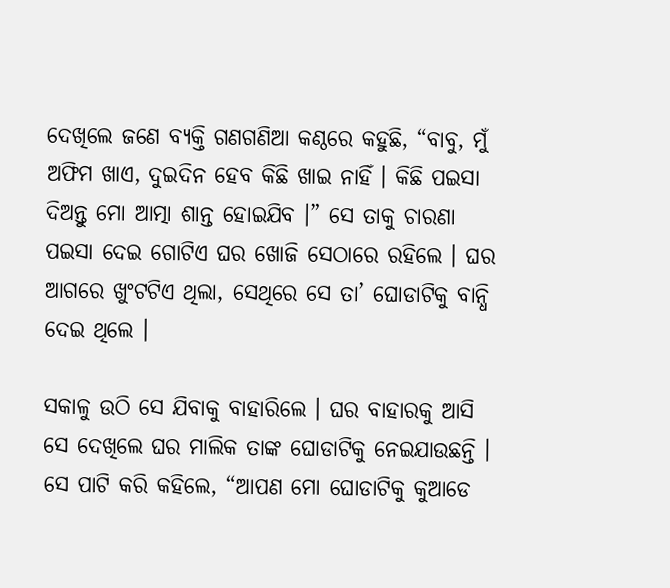ଦେଖିଲେ ଜଣେ ବ୍ୟକ୍ତି ଗଣଗଣିଆ କଣ୍ଠରେ କହୁଛି, “ବାବୁ, ମୁଁ ଅଫିମ ଖାଏ, ଦୁଇଦିନ ହେବ କିଛି ଖାଇ ନାହିଁ । କିଛି ପଇସା ଦିଅନ୍ତୁ ମୋ ଆତ୍ମା ଶାନ୍ତ ହୋଇଯିବ ।” ସେ ତାକୁ ଚାରଣା ପଇସା ଦେଇ ଗୋଟିଏ ଘର ଖୋଜି ସେଠାରେ ରହିଲେ । ଘର ଆଗରେ ଖୁଂଟଟିଏ ଥିଲା, ସେଥିରେ ସେ ତା’ ଘୋଡାଟିକୁ ବାନ୍ଧି ଦେଇ ଥିଲେ ।

ସକାଳୁ ଉଠି ସେ ଯିବାକୁ ବାହାରିଲେ । ଘର ବାହାରକୁ ଆସି ସେ ଦେଖିଲେ ଘର ମାଲିକ ତାଙ୍କ ଘୋଡାଟିକୁ ନେଇଯାଉଛନ୍ତି । ସେ ପାଟି କରି କହିଲେ, “ଆପଣ ମୋ ଘୋଡାଟିକୁ କୁଆଡେ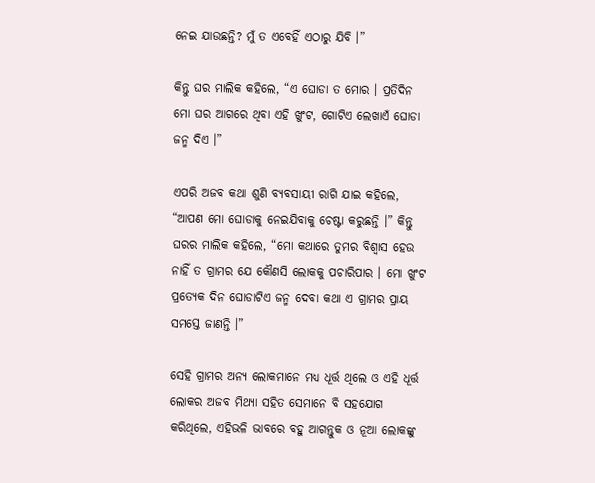ନେଇ ଯାଉଛନ୍ତି? ମୁଁ ତ ଏବେହିଁ ଏଠାରୁ ଯିବି ।”

କିନ୍ତୁ ଘର ମାଲିକ କହିଲେ, “ଏ ଘୋଡା ତ ମୋର । ପ୍ରତିଦିନ ମୋ ଘର ଆଗରେ ଥିବା ଏହି ଖୁଂଟ, ଗୋଟିଏ ଲେଖାଏଁ ଘୋଡା ଜନ୍ମ ଦିଏ ।”

ଏପରି ଅଜବ କଥା ଶୁଣି ବ୍ୟବସାୟୀ ରାଗି ଯାଇ କହିଲେ, “ଆପଣ ମୋ ଘୋଡାକୁ ନେଇଯିବାକୁ ଚେଷ୍ଟା କରୁଛନ୍ତି ।” କିନ୍ତୁ ଘରର ମାଲିକ କହିଲେ, “ମୋ କଥାରେ ତୁମର ବିଶ୍ୱାସ ହେଉ ନାହିଁ ତ ଗ୍ରାମର ଯେ କୌଣସି ଲୋକକୁ ପଚାରିପାର । ମୋ ଖୁଂଟ ପ୍ରତ୍ୟେକ ଦିନ ଘୋଡାଟିଏ ଜନ୍ମ ଦେବା କଥା ଏ ଗ୍ରାମର ପ୍ରାୟ ସମସ୍ତେ ଜାଣନ୍ତି ।”

ସେହି ଗ୍ରାମର ଅନ୍ୟ ଲୋକମାନେ ମଧ୍ୟ ଧୂର୍ତ୍ତ ଥିଲେ ଓ ଏହି ଧୂର୍ତ୍ତ ଲୋକର ଅଜବ ମିଥ୍ୟା ସହିତ ସେମାନେ ବି ସହଯୋଗ କରିଥିଲେ, ଏହିଭଳି ଭାବରେ ବହୁ ଆଗନ୍ତୁକ ଓ ନୂଆ ଲୋକଙ୍କୁ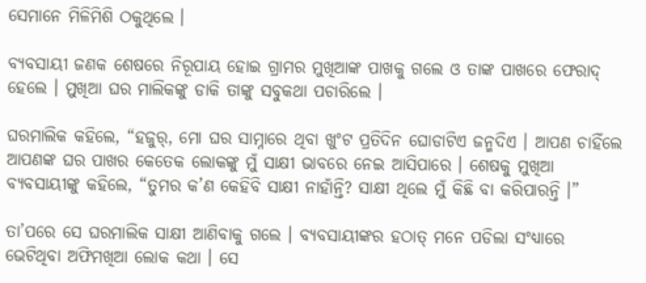ସେମାନେ ମିଳିମିଶି ଠକୁଥିଲେ ।

ବ୍ୟବସାୟୀ ଜଣକ ଶେଷରେ ନିରୂପାୟ ହୋଇ ଗ୍ରାମର ମୁଖିଆଙ୍କ ପାଖକୁ ଗଲେ ଓ ତାଙ୍କ ପାଖରେ ଫେରାଦ୍ ହେଲେ । ମୁଖିଆ ଘର ମାଲିକଙ୍କୁ ଡାକି ତାଙ୍କୁ ସବୁକଥା ପଚାରିଲେ ।

ଘରମାଲିକ କହିଲେ, “ହଜୁର୍, ମୋ ଘର ସାମ୍ନାରେ ଥିବା ଖୁଂଟ ପ୍ରତିଦିନ ଘୋଡାଟିଏ ଜନ୍ମଦିଏ । ଆପଣ ଚାହିଁଲେ ଆପଣଙ୍କ ଘର ପାଖର କେତେକ ଲୋକଙ୍କୁ ମୁଁ ସାକ୍ଷୀ ଭାବରେ ନେଇ ଆସିପାରେ । ଶେଷକୁ ମୁଖିଆ ବ୍ୟବସାୟୀଙ୍କୁ କହିଲେ, “ତୁମର କ’ଣ କେହିବି ସାକ୍ଷୀ ନାହାଁନ୍ତି? ସାକ୍ଷୀ ଥିଲେ ମୁଁ କିଛି ବା କରିପାରନ୍ତି ।”

ତା’ପରେ ସେ ଘରମାଲିକ ସାକ୍ଷୀ ଆଣିବାକୁ ଗଲେ । ବ୍ୟବସାୟୀଙ୍କର ହଠାତ୍ ମନେ ପଡିଲା ସଂଧ୍ୟାରେ ଭେଟିଥିବା ଅଫିମଖିଆ ଲୋକ କଥା । ସେ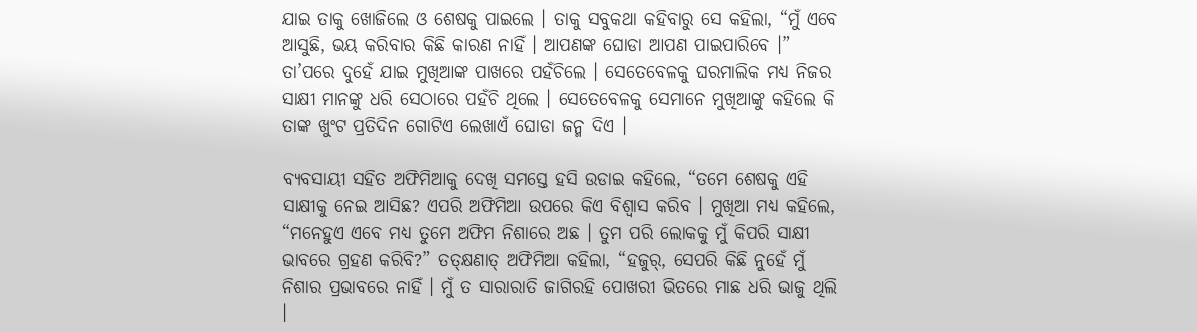ଯାଇ ତାକୁ ଖୋଜିଲେ ଓ ଶେଷକୁ ପାଇଲେ । ତାକୁ ସବୁକଥା କହିବାରୁ ସେ କହିଲା, “ମୁଁ ଏବେ ଆସୁଛି, ଭୟ କରିବାର କିଛି କାରଣ ନାହିଁ । ଆପଣଙ୍କ ଘୋଡା ଆପଣ ପାଇପାରିବେ ।” ତା’ପରେ ଦୁହେଁ ଯାଇ ମୁଖିଆଙ୍କ ପାଖରେ ପହଁଚିଲେ । ସେତେବେଳକୁ ଘରମାଲିକ ମଧ୍ୟ ନିଜର ସାକ୍ଷୀ ମାନଙ୍କୁ ଧରି ସେଠାରେ ପହଁଚି ଥିଲେ । ସେତେବେଳକୁ ସେମାନେ ମୁଖିଆଙ୍କୁ କହିଲେ କି ତାଙ୍କ ଖୁଂଟ ପ୍ରତିଦିନ ଗୋଟିଏ ଲେଖାଏଁ ଘୋଡା ଜନ୍ମ ଦିଏ ।

ବ୍ୟବସାୟୀ ସହିତ ଅଫିମିଆକୁ ଦେଖି ସମସ୍ତେ ହସି ଉଡାଇ କହିଲେ, “ତମେ ଶେଷକୁ ଏହି ସାକ୍ଷୀକୁ ନେଇ ଆସିଛ? ଏପରି ଅଫିମିଆ ଉପରେ କିଏ ବିଶ୍ୱାସ କରିବ । ମୁଖିଆ ମଧ୍ୟ କହିଲେ, “ମନେହୁଏ ଏବେ ମଧ୍ୟ ତୁମେ ଅଫିମ ନିଶାରେ ଅଛ । ତୁମ ପରି ଲୋକକୁ ମୁଁ କିପରି ସାକ୍ଷୀ ଭାବରେ ଗ୍ରହଣ କରିବି?” ତତ୍କ୍ଷଣାତ୍ ଅଫିମିଆ କହିଲା, “ହଜୁର୍, ସେପରି କିଛି ନୁହେଁ ମୁଁ ନିଶାର ପ୍ରଭାବରେ ନାହିଁ । ମୁଁ ତ ସାରାରାତି ଜାଗିରହି ପୋଖରୀ ଭିତରେ ମାଛ ଧରି ଭାଜୁ ଥିଲି ।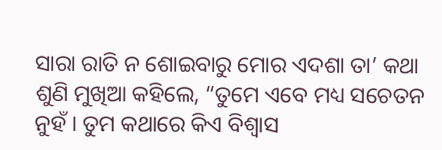ସାରା ରାତି ନ ଶୋଇବାରୁ ମୋର ଏଦଶା ତା’ କଥା ଶୁଣି ମୁଖିଆ କହିଲେ, “ତୁମେ ଏବେ ମଧ୍ୟ ସଚେତନ ନୁହଁ । ତୁମ କଥାରେ କିଏ ବିଶ୍ୱାସ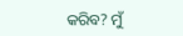କରିବ? ମୁଁ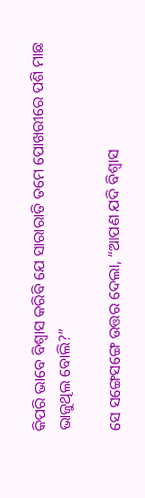କିପରି ଭାବେ ବିଶ୍ୱାସ କରିବି ଯେ ସାରାରାତି ତମେ ପୋଖରୀରେ ପଶି ମାଛ ଭାଜୁଥିଲ ବୋଲି?”

ସେ ସଙ୍ଗେସଙ୍ଗେ ଉତ୍ତର ଦେଲା, “ଆପଣ ଯଦି ବିଶ୍ୱାସ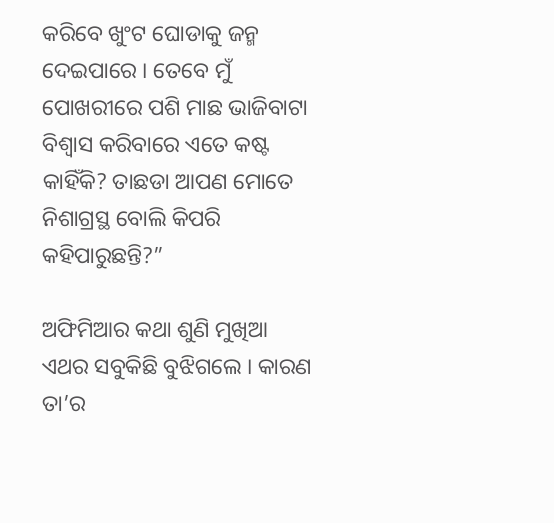କରିବେ ଖୁଂଟ ଘୋଡାକୁ ଜନ୍ମ ଦେଇପାରେ । ତେବେ ମୁଁ ପୋଖରୀରେ ପଶି ମାଛ ଭାଜିବାଟା ବିଶ୍ୱାସ କରିବାରେ ଏତେ କଷ୍ଟ କାହିଁକି? ତାଛଡା ଆପଣ ମୋତେ ନିଶାଗ୍ରସ୍ଥ ବୋଲି କିପରି କହିପାରୁଛନ୍ତି?”

ଅଫିମିଆର କଥା ଶୁଣି ମୁଖିଆ ଏଥର ସବୁକିଛି ବୁଝିଗଲେ । କାରଣ ତା’ର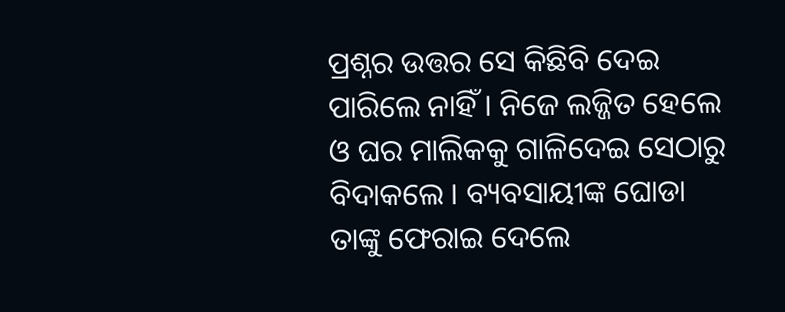ପ୍ରଶ୍ନର ଉତ୍ତର ସେ କିଛିବି ଦେଇ ପାରିଲେ ନାହିଁ । ନିଜେ ଲଜ୍ଜିତ ହେଲେ ଓ ଘର ମାଲିକକୁ ଗାଳିଦେଇ ସେଠାରୁ ବିଦାକଲେ । ବ୍ୟବସାୟୀଙ୍କ ଘୋଡା ତାଙ୍କୁ ଫେରାଇ ଦେଲେ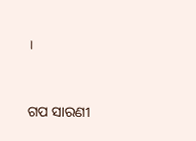।


ଗପ ସାରଣୀ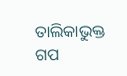ତାଲିକାଭୁକ୍ତ ଗପ